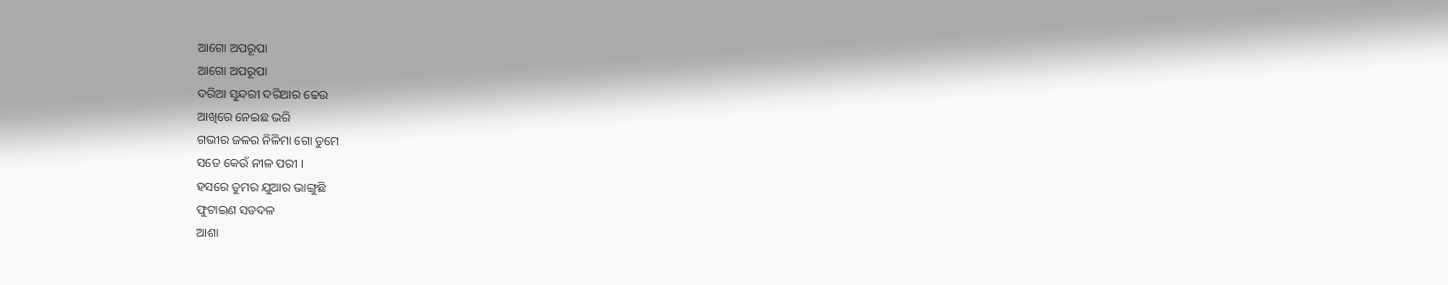ଆଗୋ ଅପରୂପା
ଆଗୋ ଅପରୂପା
ଦରିଆ ସୁନ୍ଦରୀ ଦରିଆର ଢେଉ
ଆଖିରେ ନେଇଛ ଭରି
ଗଭୀର ଜଳର ନିଳିମା ଗୋ ତୁମେ
ସତେ କେଉଁ ନୀଳ ପରୀ ।
ହସରେ ତୁମର ଯୁଆର ଭାଙ୍ଗୁଛି
ଫୁଟାଇଣ ସତଦଳ
ଆଶା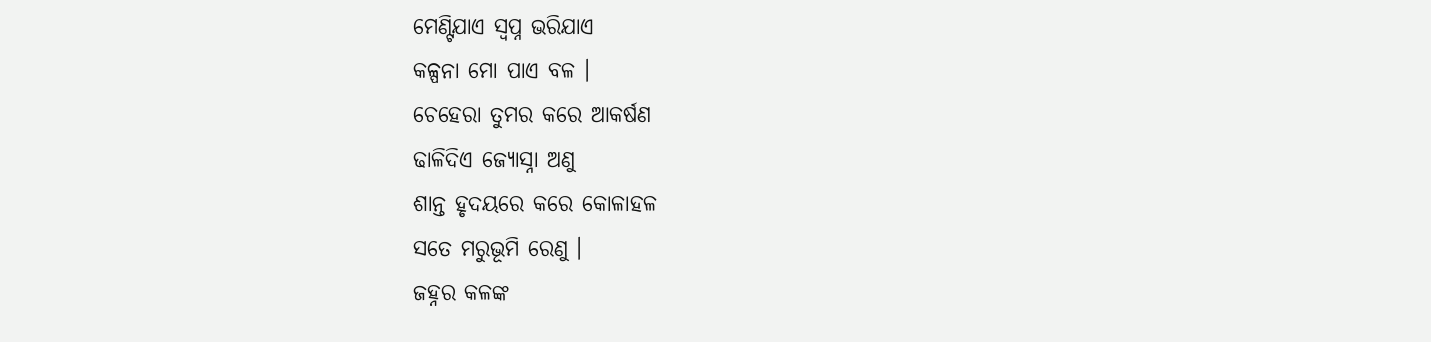ମେଣ୍ଟିଯାଏ ସ୍ବପ୍ନ ଭରିଯାଏ
କଳ୍ପନା ମୋ ପାଏ ବଳ ।
ଚେହେରା ତୁମର କରେ ଆକର୍ଷଣ
ଢାଳିଦିଏ ଜ୍ଯୋସ୍ନା ଅଣୁ
ଶାନ୍ତ ହୃଦୟରେ କରେ କୋଳାହଳ
ସତେ ମରୁଭୂମି ରେଣୁ ।
ଜହ୍ନର କଳଙ୍କ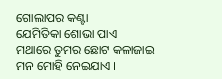ଗୋଲାପର କଣ୍ଟା
ଯେମିତିକା ଶୋଭା ପାଏ
ମଥାରେ ତୁମର ଛୋଟ କଳାଜାଇ
ମନ ମୋହି ନେଇଯାଏ ।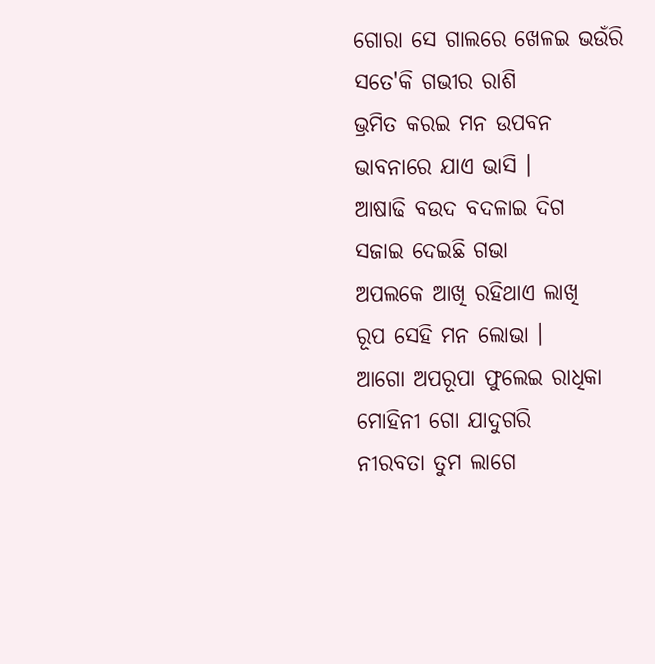ଗୋରା ସେ ଗାଲରେ ଖେଳଇ ଭଉଁରି
ସତେ'କି ଗଭୀର ରାଶି
ଭ୍ରମିତ କରଇ ମନ ଉପବନ
ଭାବନାରେ ଯାଏ ଭାସି ।
ଆଷାଢି ବଉଦ ବଦଳାଇ ଦିଗ
ସଜାଇ ଦେଇଛି ଗଭା
ଅପଲକେ ଆଖି ରହିଥାଏ ଲାଖି
ରୂପ ସେହି ମନ ଲୋଭା ।
ଆଗୋ ଅପରୂପା ଫୁଲେଇ ରାଧିକା
ମୋହିନୀ ଗୋ ଯାଦୁଗରି
ନୀରବତା ତୁମ ଲାଗେ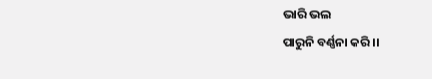ଭାରି ଭଲ
ପାରୁନି ବର୍ଣ୍ଣନା କରି ।।